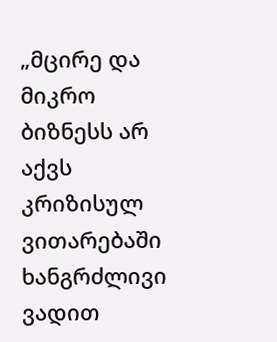„მცირე და მიკრო ბიზნესს არ აქვს კრიზისულ ვითარებაში ხანგრძლივი ვადით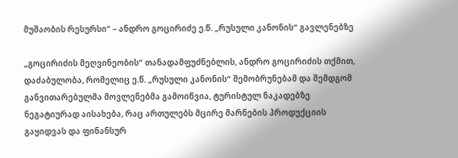მუშაობის რესურსი“ – ანდრო გოცირიძე ე.წ. „რუსული კანონის“ გავლენებზე

„გოცირიძის მეღვინეობის“ თანადამფუძნებლის, ანდრო გოცირიძის თქმით, დაძაბულობა, რომელიც ე.წ. „რუსული კანონის“ შემობრუნებამ და შემდგომ განვითარებულმა მოვლენებმა გამოიწვია, ტურისტულ ნაკადებზე ნეგატიურად აისახება, რაც ართულებს მცირე მარნების პროდუქციის გაყიდვას და ფინანსურ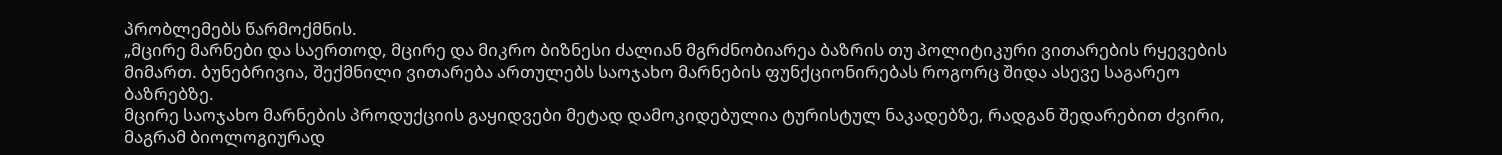პრობლემებს წარმოქმნის.
„მცირე მარნები და საერთოდ, მცირე და მიკრო ბიზნესი ძალიან მგრძნობიარეა ბაზრის თუ პოლიტიკური ვითარების რყევების მიმართ. ბუნებრივია, შექმნილი ვითარება ართულებს საოჯახო მარნების ფუნქციონირებას როგორც შიდა ასევე საგარეო ბაზრებზე.
მცირე საოჯახო მარნების პროდუქციის გაყიდვები მეტად დამოკიდებულია ტურისტულ ნაკადებზე, რადგან შედარებით ძვირი, მაგრამ ბიოლოგიურად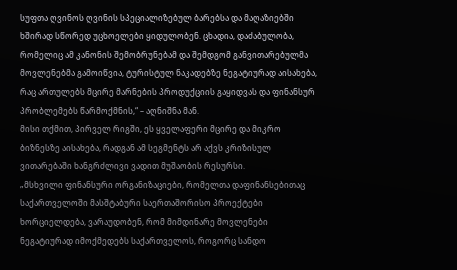სუფთა ღვინოს ღვინის სპეციალიზებულ ბარებსა და მაღაზიებში ხშირად სწორედ უცხოელები ყიდულობენ. ცხადია, დაძაბულობა, რომელიც ამ კანონის შემობრუნებამ და შემდგომ განვითარებულმა მოვლენებმა გამოიწვია, ტურისტულ ნაკადებზე ნეგატიურად აისახება, რაც ართულებს მცირე მარნების პროდუქციის გაყიდვას და ფინანსურ პრობლემებს წარმოქმნის,“ – აღნიშნა მან.
მისი თქმით, პირველ რიგში, ეს ყველაფერი მცირე და მიკრო ბიზნესზე აისახება, რადგან ამ სეგმენტს არ აქვს კრიზისულ ვითარებაში ხანგრძლივი ვადით მუშაობის რესურსი.
„მსხვილი ფინანსური ორგანიზაციები, რომელთა დაფინანსებითაც საქართველოში მასშტაბური საერთაშორისო პროექტები ხორციელდება, ვარაუდობენ, რომ მიმდინარე მოვლენები ნეგატიურად იმოქმედებს საქართველოს, როგორც სანდო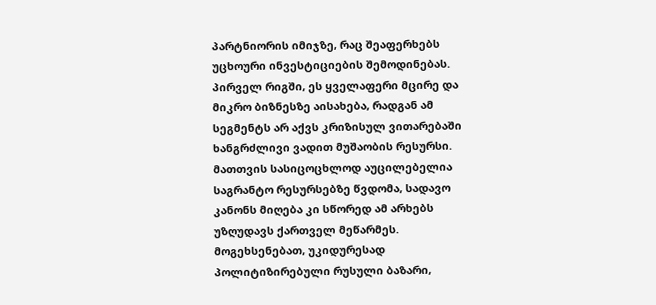პარტნიორის იმიჯზე, რაც შეაფერხებს უცხოური ინვესტიციების შემოდინებას. პირველ რიგში, ეს ყველაფერი მცირე და მიკრო ბიზნესზე აისახება, რადგან ამ სეგმენტს არ აქვს კრიზისულ ვითარებაში ხანგრძლივი ვადით მუშაობის რესურსი. მათთვის სასიცოცხლოდ აუცილებელია საგრანტო რესურსებზე წვდომა, სადავო კანონს მიღება კი სწორედ ამ არხებს უზღუდავს ქართველ მეწარმეს.
მოგეხსენებათ, უკიდურესად პოლიტიზირებული რუსული ბაზარი,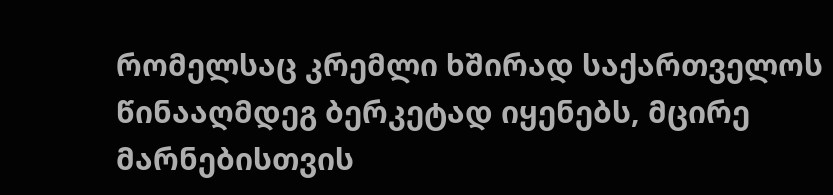რომელსაც კრემლი ხშირად საქართველოს წინააღმდეგ ბერკეტად იყენებს, მცირე მარნებისთვის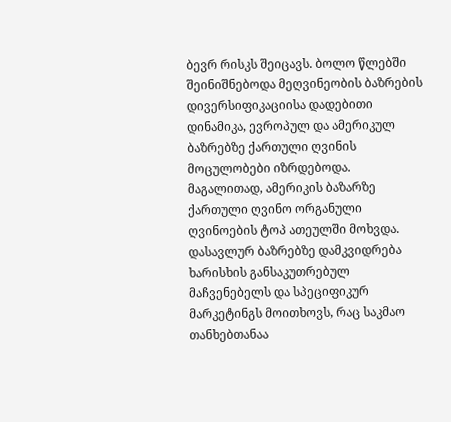ბევრ რისკს შეიცავს. ბოლო წლებში შეინიშნებოდა მეღვინეობის ბაზრების დივერსიფიკაციისა დადებითი დინამიკა, ევროპულ და ამერიკულ ბაზრებზე ქართული ღვინის მოცულობები იზრდებოდა. მაგალითად, ამერიკის ბაზარზე ქართული ღვინო ორგანული ღვინოების ტოპ ათეულში მოხვდა. დასავლურ ბაზრებზე დამკვიდრება ხარისხის განსაკუთრებულ მაჩვენებელს და სპეციფიკურ მარკეტინგს მოითხოვს, რაც საკმაო თანხებთანაა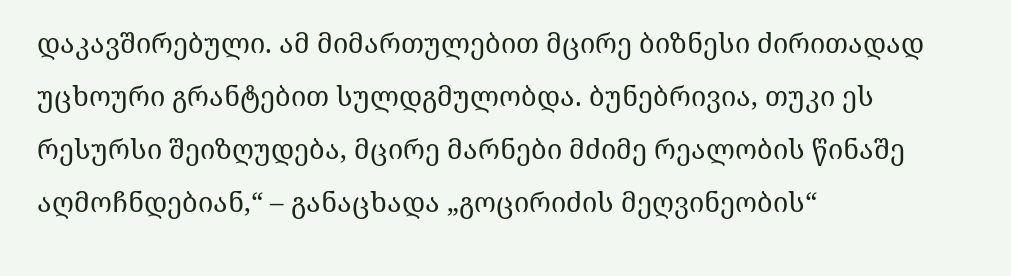დაკავშირებული. ამ მიმართულებით მცირე ბიზნესი ძირითადად უცხოური გრანტებით სულდგმულობდა. ბუნებრივია, თუკი ეს რესურსი შეიზღუდება, მცირე მარნები მძიმე რეალობის წინაშე აღმოჩნდებიან,“ – განაცხადა „გოცირიძის მეღვინეობის“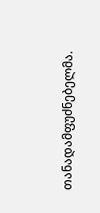თანადამფუძნებელმა.